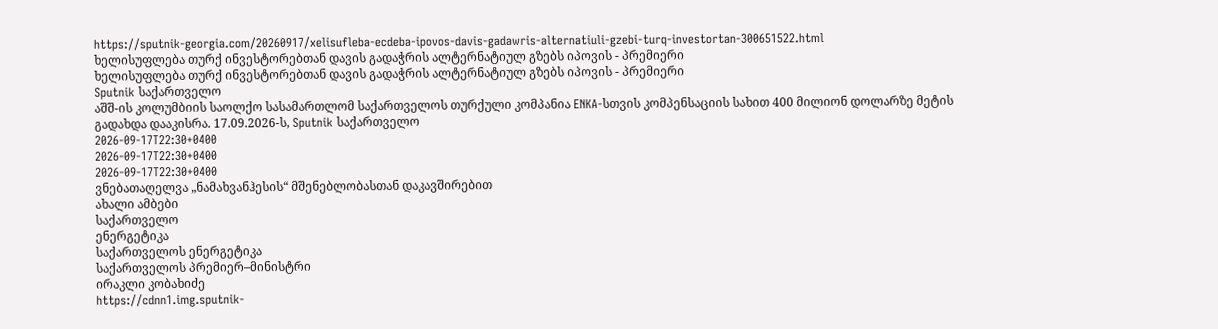https://sputnik-georgia.com/20260917/xelisufleba-ecdeba-ipovos-davis-gadawris-alternatiuli-gzebi-turq-investortan-300651522.html
ხელისუფლება თურქ ინვესტორებთან დავის გადაჭრის ალტერნატიულ გზებს იპოვის - პრემიერი
ხელისუფლება თურქ ინვესტორებთან დავის გადაჭრის ალტერნატიულ გზებს იპოვის - პრემიერი
Sputnik საქართველო
აშშ-ის კოლუმბიის საოლქო სასამართლომ საქართველოს თურქული კომპანია ENKA-სთვის კომპენსაციის სახით 400 მილიონ დოლარზე მეტის გადახდა დააკისრა. 17.09.2026-ს, Sputnik საქართველო
2026-09-17T22:30+0400
2026-09-17T22:30+0400
2026-09-17T22:30+0400
ვნებათაღელვა „ნამახვანჰესის“ მშენებლობასთან დაკავშირებით
ახალი ამბები
საქართველო
ენერგეტიკა
საქართველოს ენერგეტიკა
საქართველოს პრემიერ–მინისტრი
ირაკლი კობახიძე
https://cdnn1.img.sputnik-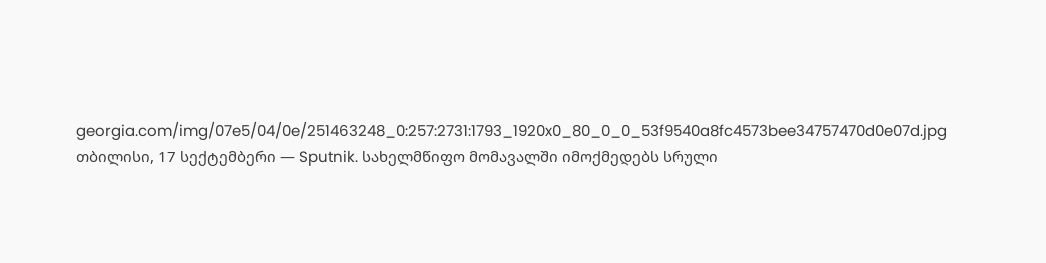georgia.com/img/07e5/04/0e/251463248_0:257:2731:1793_1920x0_80_0_0_53f9540a8fc4573bee34757470d0e07d.jpg
თბილისი, 17 სექტემბერი — Sputnik. სახელმწიფო მომავალში იმოქმედებს სრული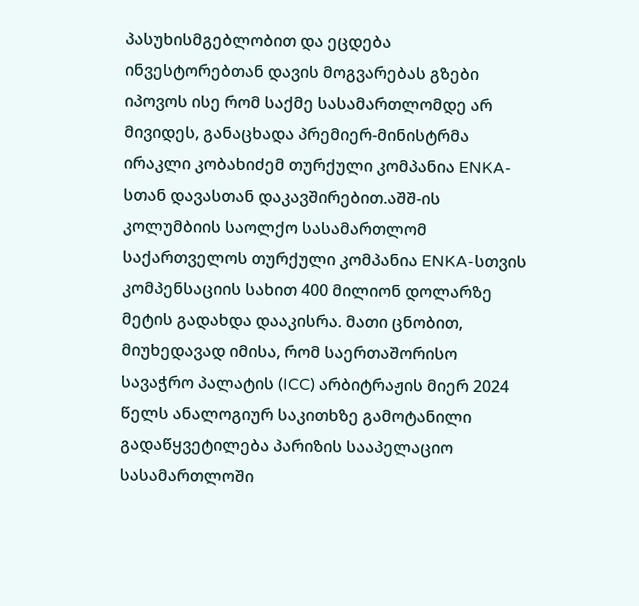პასუხისმგებლობით და ეცდება ინვესტორებთან დავის მოგვარებას გზები იპოვოს ისე რომ საქმე სასამართლომდე არ მივიდეს, განაცხადა პრემიერ-მინისტრმა ირაკლი კობახიძემ თურქული კომპანია ENKA-სთან დავასთან დაკავშირებით.აშშ-ის კოლუმბიის საოლქო სასამართლომ საქართველოს თურქული კომპანია ENKA-სთვის კომპენსაციის სახით 400 მილიონ დოლარზე მეტის გადახდა დააკისრა. მათი ცნობით, მიუხედავად იმისა, რომ საერთაშორისო სავაჭრო პალატის (ICC) არბიტრაჟის მიერ 2024 წელს ანალოგიურ საკითხზე გამოტანილი გადაწყვეტილება პარიზის სააპელაციო სასამართლოში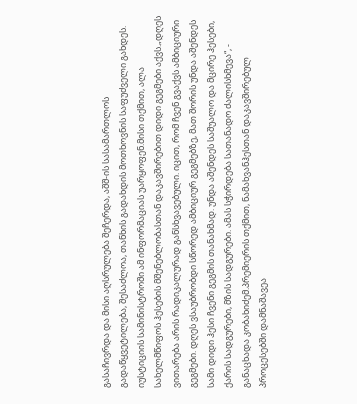გასაჩივრდა და მისი აღსრულება შეჩერდა, აშშ-ის სასამართლოს გადაწყვეტილება, შესაძლოა, თანხის გადახდის მოთხოვნის საფუძველი გახდეს. იუსტიციის სამინისტროში ამ ინფორმაციას უარყოფენ.მისი თქმით, ალა სახელმწიფოს ჰესების მშენებლობასთან დაკავშირებით დიდი გეგმები აქვს.„დღეს ვითარება არის რადიკალურად განსხვავებული. იცით, რომ ჩვენ გვაქვს ამბიციური გეგმები. დღეს ვსაუბრობდი სწორედ ამბიციურ გეგმებზე, მათ შორის უნდა აშენდეს სამი დიდი ჰესი ჩვენი გეგმის თანახმად. უნდა აშენდეს საშუალო და მცირე ჰესები, ქარის სადგურები, მზის სადგურები. ამას სჭირდება სათანადო ძალისხმევა“, - განაცხადა კობახიძემ.პრემიერის თქმით, ნამახვანჰესთან დაკავშირებულ პროცესებში დამნაშავეა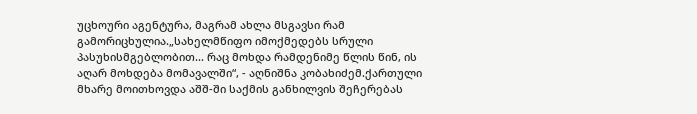უცხოური აგენტურა, მაგრამ ახლა მსგავსი რამ გამორიცხულია.„სახელმწიფო იმოქმედებს სრული პასუხისმგებლობით... რაც მოხდა რამდენიმე წლის წინ, ის აღარ მოხდება მომავალში“, - აღნიშნა კობახიძემ.ქართული მხარე მოითხოვდა აშშ-ში საქმის განხილვის შეჩერებას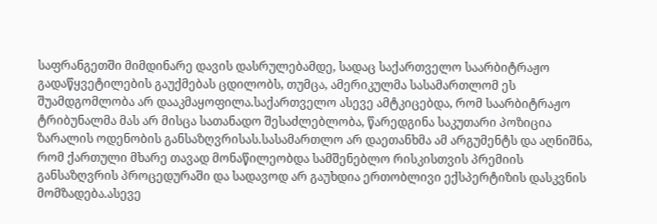საფრანგეთში მიმდინარე დავის დასრულებამდე, სადაც საქართველო საარბიტრაჟო გადაწყვეტილების გაუქმებას ცდილობს, თუმცა, ამერიკულმა სასამართლომ ეს შუამდგომლობა არ დააკმაყოფილა.საქართველო ასევე ამტკიცებდა, რომ საარბიტრაჟო ტრიბუნალმა მას არ მისცა სათანადო შესაძლებლობა, წარედგინა საკუთარი პოზიცია ზარალის ოდენობის განსაზღვრისას.სასამართლო არ დაეთანხმა ამ არგუმენტს და აღნიშნა, რომ ქართული მხარე თავად მონაწილეობდა სამშენებლო რისკისთვის პრემიის განსაზღვრის პროცედურაში და სადავოდ არ გაუხდია ერთობლივი ექსპერტიზის დასკვნის მომზადება.ასევე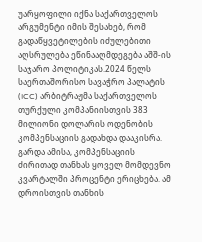უარყოფილი იქნა საქართველოს არგუმენტი იმის შესახებ, რომ გადაწყვეტილების იძულებითი აღსრულება ეწინააღმდეგება აშშ-ის საჯარო პოლიტიკას.2024 წელს საერთაშორისო სავაჭრო პალატის (ICC) არბიტრაჟმა საქართველოს თურქული კომპანიისთვის 383 მილიონი დოლარის ოდენობის კომპენსაციის გადახდა დააკისრა. გარდა ამისა, კომპენსაციის ძირითად თანხას ყოველ მომდევნო კვარტალში პროცენტი ერიცხება. ამ დროისთვის თანხის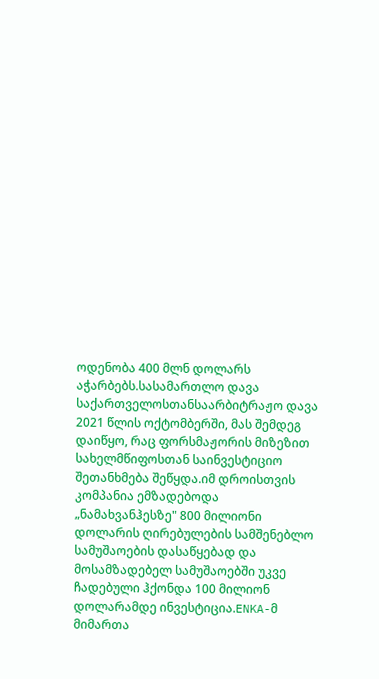ოდენობა 400 მლნ დოლარს აჭარბებს.სასამართლო დავა საქართველოსთანსაარბიტრაჟო დავა 2021 წლის ოქტომბერში, მას შემდეგ დაიწყო, რაც ფორსმაჟორის მიზეზით სახელმწიფოსთან საინვესტიციო შეთანხმება შეწყდა.იმ დროისთვის კომპანია ემზადებოდა „ნამახვანჰესზე" 800 მილიონი დოლარის ღირებულების სამშენებლო სამუშაოების დასაწყებად და მოსამზადებელ სამუშაოებში უკვე ჩადებული ჰქონდა 100 მილიონ დოლარამდე ინვესტიცია.ENKA-მ მიმართა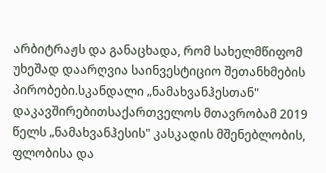არბიტრაჟს და განაცხადა, რომ სახელმწიფომ უხეშად დაარღვია საინვესტიციო შეთანხმების პირობები.სკანდალი „ნამახვანჰესთან" დაკავშირებითსაქართველოს მთავრობამ 2019 წელს „ნამახვანჰესის" კასკადის მშენებლობის, ფლობისა და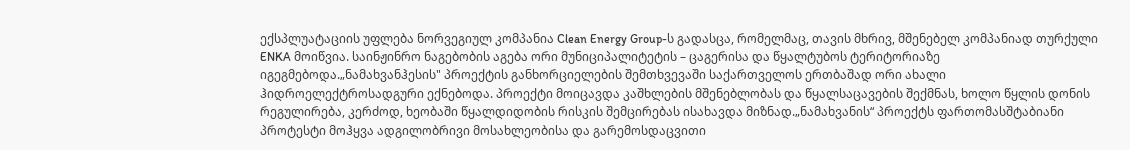ექსპლუატაციის უფლება ნორვეგიულ კომპანია Clean Energy Group-ს გადასცა, რომელმაც, თავის მხრივ, მშენებელ კომპანიად თურქული ENKA მოიწვია. საინჟინრო ნაგებობის აგება ორი მუნიციპალიტეტის – ცაგერისა და წყალტუბოს ტერიტორიაზე იგეგმებოდა.„ნამახვანჰესის" პროექტის განხორციელების შემთხვევაში საქართველოს ერთბაშად ორი ახალი ჰიდროელექტროსადგური ექნებოდა. პროექტი მოიცავდა კაშხლების მშენებლობას და წყალსაცავების შექმნას, ხოლო წყლის დონის რეგულირება, კერძოდ, ხეობაში წყალდიდობის რისკის შემცირებას ისახავდა მიზნად.„ნამახვანის“ პროექტს ფართომასშტაბიანი პროტესტი მოჰყვა ადგილობრივი მოსახლეობისა და გარემოსდაცვითი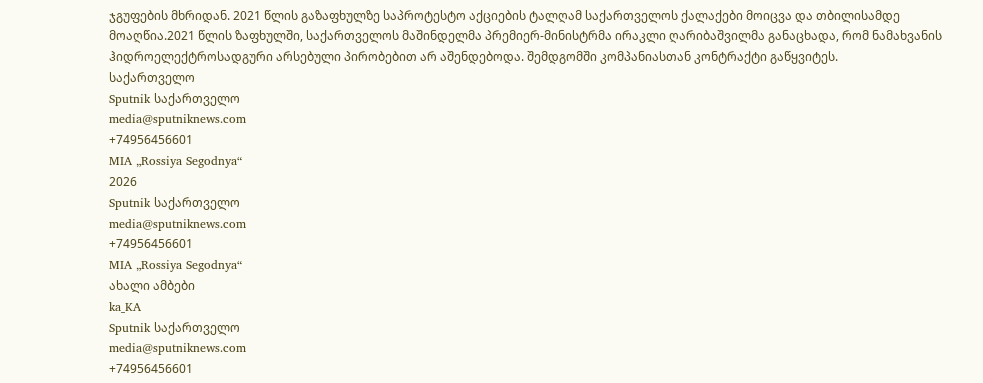ჯგუფების მხრიდან. 2021 წლის გაზაფხულზე საპროტესტო აქციების ტალღამ საქართველოს ქალაქები მოიცვა და თბილისამდე მოაღწია.2021 წლის ზაფხულში, საქართველოს მაშინდელმა პრემიერ-მინისტრმა ირაკლი ღარიბაშვილმა განაცხადა, რომ ნამახვანის ჰიდროელექტროსადგური არსებული პირობებით არ აშენდებოდა. შემდგომში კომპანიასთან კონტრაქტი გაწყვიტეს.
საქართველო
Sputnik საქართველო
media@sputniknews.com
+74956456601
MIA „Rossiya Segodnya“
2026
Sputnik საქართველო
media@sputniknews.com
+74956456601
MIA „Rossiya Segodnya“
ახალი ამბები
ka_KA
Sputnik საქართველო
media@sputniknews.com
+74956456601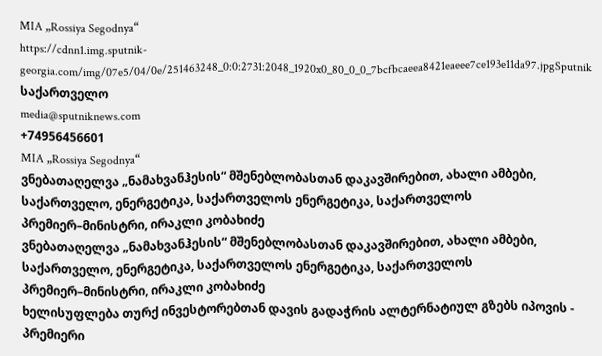MIA „Rossiya Segodnya“
https://cdnn1.img.sputnik-georgia.com/img/07e5/04/0e/251463248_0:0:2731:2048_1920x0_80_0_0_7bcfbcaeea8421eaeee7ce193e11da97.jpgSputnik საქართველო
media@sputniknews.com
+74956456601
MIA „Rossiya Segodnya“
ვნებათაღელვა „ნამახვანჰესის“ მშენებლობასთან დაკავშირებით, ახალი ამბები, საქართველო, ენერგეტიკა, საქართველოს ენერგეტიკა, საქართველოს პრემიერ–მინისტრი, ირაკლი კობახიძე
ვნებათაღელვა „ნამახვანჰესის“ მშენებლობასთან დაკავშირებით, ახალი ამბები, საქართველო, ენერგეტიკა, საქართველოს ენერგეტიკა, საქართველოს პრემიერ–მინისტრი, ირაკლი კობახიძე
ხელისუფლება თურქ ინვესტორებთან დავის გადაჭრის ალტერნატიულ გზებს იპოვის - პრემიერი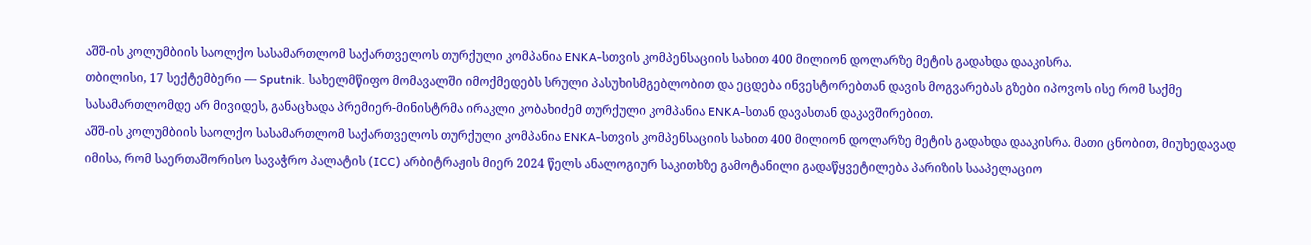აშშ-ის კოლუმბიის საოლქო სასამართლომ საქართველოს თურქული კომპანია ENKA-სთვის კომპენსაციის სახით 400 მილიონ დოლარზე მეტის გადახდა დააკისრა.
თბილისი, 17 სექტემბერი — Sputnik. სახელმწიფო მომავალში იმოქმედებს სრული პასუხისმგებლობით და ეცდება ინვესტორებთან დავის მოგვარებას გზები იპოვოს ისე რომ საქმე სასამართლომდე არ მივიდეს, განაცხადა პრემიერ-მინისტრმა ირაკლი კობახიძემ თურქული კომპანია ENKA-სთან დავასთან დაკავშირებით.
აშშ-ის კოლუმბიის საოლქო სასამართლომ საქართველოს თურქული კომპანია ENKA-სთვის კომპენსაციის სახით 400 მილიონ დოლარზე მეტის გადახდა დააკისრა. მათი ცნობით, მიუხედავად იმისა, რომ საერთაშორისო სავაჭრო პალატის (ICC) არბიტრაჟის მიერ 2024 წელს ანალოგიურ საკითხზე გამოტანილი გადაწყვეტილება პარიზის სააპელაციო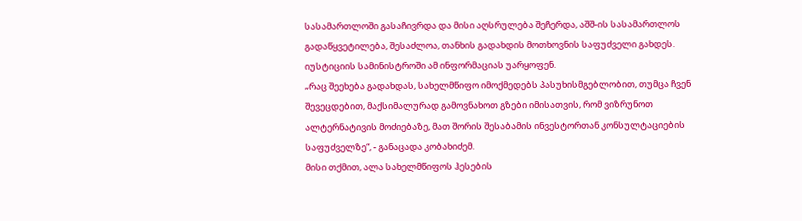სასამართლოში გასაჩივრდა და მისი აღსრულება შეჩერდა, აშშ-ის სასამართლოს გადაწყვეტილება, შესაძლოა, თანხის გადახდის მოთხოვნის საფუძველი გახდეს. იუსტიციის სამინისტროში ამ ინფორმაციას უარყოფენ.
„რაც შეეხება გადახდას, სახელმწიფო იმოქმედებს პასუხისმგებლობით, თუმცა ჩვენ შევეცდებით, მაქსიმალურად გამოვნახოთ გზები იმისათვის, რომ ვიზრუნოთ ალტერნატივის მოძიებაზე, მათ შორის შესაბამის ინვესტორთან კონსულტაციების საფუძველზე“, - განაცადა კობახიძემ.
მისი თქმით, ალა სახელმწიფოს ჰესების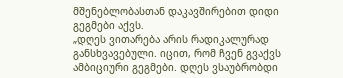მშენებლობასთან დაკავშირებით დიდი გეგმები აქვს.
„დღეს ვითარება არის რადიკალურად განსხვავებული. იცით, რომ ჩვენ გვაქვს ამბიციური გეგმები. დღეს ვსაუბრობდი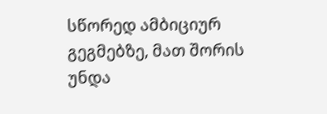სწორედ ამბიციურ გეგმებზე, მათ შორის უნდა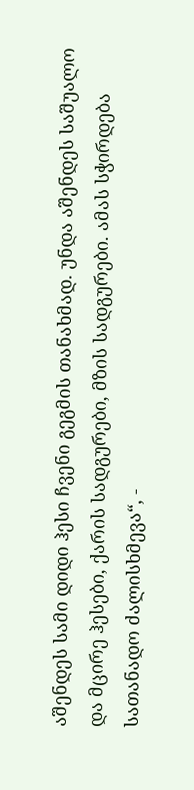აშენდეს სამი დიდი ჰესი ჩვენი გეგმის თანახმად. უნდა აშენდეს საშუალო და მცირე ჰესები, ქარის სადგურები, მზის სადგურები. ამას სჭირდება სათანადო ძალისხმევა“, -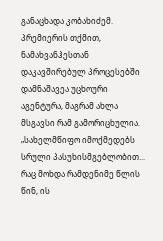განაცხადა კობახიძემ.
პრემიერის თქმით, ნამახვანჰესთან დაკავშირებულ პროცესებში დამნაშავეა უცხოური აგენტურა, მაგრამ ახლა მსგავსი რამ გამორიცხულია.
„სახელმწიფო იმოქმედებს სრული პასუხისმგებლობით... რაც მოხდა რამდენიმე წლის წინ, ის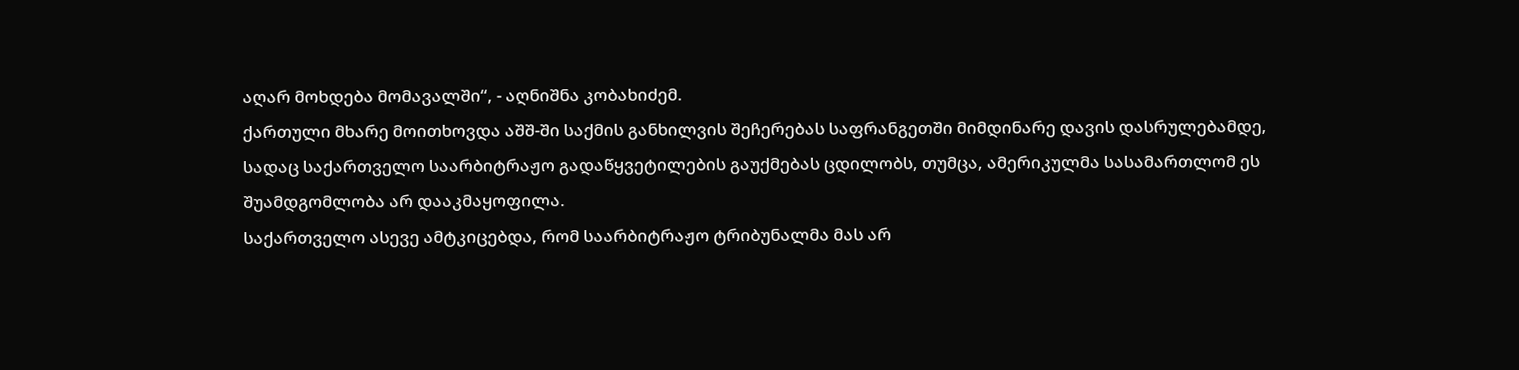აღარ მოხდება მომავალში“, - აღნიშნა კობახიძემ.
ქართული მხარე მოითხოვდა აშშ-ში საქმის განხილვის შეჩერებას საფრანგეთში მიმდინარე დავის დასრულებამდე, სადაც საქართველო საარბიტრაჟო გადაწყვეტილების გაუქმებას ცდილობს, თუმცა, ამერიკულმა სასამართლომ ეს შუამდგომლობა არ დააკმაყოფილა.
საქართველო ასევე ამტკიცებდა, რომ საარბიტრაჟო ტრიბუნალმა მას არ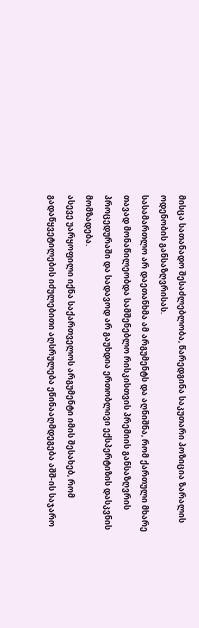მისცა სათანადო შესაძლებლობა, წარედგინა საკუთარი პოზიცია ზარალის ოდენობის განსაზღვრისას.
სასამართლო არ დაეთანხმა ამ არგუმენტს და აღნიშნა, რომ ქართული მხარე თავად მონაწილეობდა სამშენებლო რისკისთვის პრემიის განსაზღვრის პროცედურაში და სადავოდ არ გაუხდია ერთობლივი ექსპერტიზის დასკვნის მომზადება.
ასევე უარყოფილი იქნა საქართველოს არგუმენტი იმის შესახებ, რომ გადაწყვეტილების იძულებითი აღსრულება ეწინააღმდეგება აშშ-ის საჯარო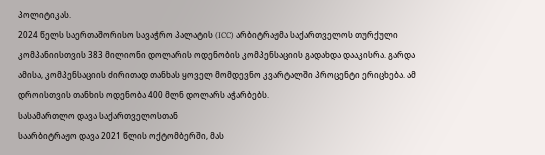პოლიტიკას.
2024 წელს საერთაშორისო სავაჭრო პალატის (ICC) არბიტრაჟმა საქართველოს თურქული კომპანიისთვის 383 მილიონი დოლარის ოდენობის კომპენსაციის გადახდა დააკისრა. გარდა ამისა, კომპენსაციის ძირითად თანხას ყოველ მომდევნო კვარტალში პროცენტი ერიცხება. ამ დროისთვის თანხის ოდენობა 400 მლნ დოლარს აჭარბებს.
სასამართლო დავა საქართველოსთან
საარბიტრაჟო დავა 2021 წლის ოქტომბერში, მას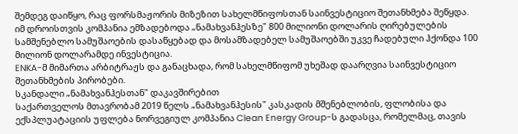შემდეგ დაიწყო, რაც ფორსმაჟორის მიზეზით სახელმწიფოსთან საინვესტიციო შეთანხმება შეწყდა.
იმ დროისთვის კომპანია ემზადებოდა „ნამახვანჰესზე" 800 მილიონი დოლარის ღირებულების სამშენებლო სამუშაოების დასაწყებად და მოსამზადებელ სამუშაოებში უკვე ჩადებული ჰქონდა 100 მილიონ დოლარამდე ინვესტიცია.
ENKA-მ მიმართა არბიტრაჟს და განაცხადა, რომ სახელმწიფომ უხეშად დაარღვია საინვესტიციო შეთანხმების პირობები.
სკანდალი „ნამახვანჰესთან" დაკავშირებით
საქართველოს მთავრობამ 2019 წელს „ნამახვანჰესის" კასკადის მშენებლობის, ფლობისა და ექსპლუატაციის უფლება ნორვეგიულ კომპანია Clean Energy Group-ს გადასცა, რომელმაც, თავის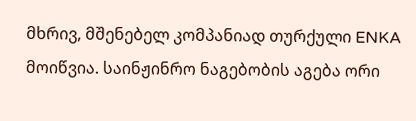მხრივ, მშენებელ კომპანიად თურქული ENKA მოიწვია. საინჟინრო ნაგებობის აგება ორი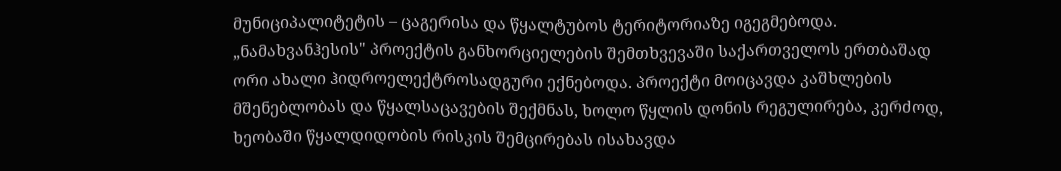მუნიციპალიტეტის – ცაგერისა და წყალტუბოს ტერიტორიაზე იგეგმებოდა.
„ნამახვანჰესის" პროექტის განხორციელების შემთხვევაში საქართველოს ერთბაშად ორი ახალი ჰიდროელექტროსადგური ექნებოდა. პროექტი მოიცავდა კაშხლების მშენებლობას და წყალსაცავების შექმნას, ხოლო წყლის დონის რეგულირება, კერძოდ, ხეობაში წყალდიდობის რისკის შემცირებას ისახავდა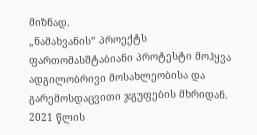მიზნად.
„ნამახვანის“ პროექტს ფართომასშტაბიანი პროტესტი მოჰყვა ადგილობრივი მოსახლეობისა და გარემოსდაცვითი ჯგუფების მხრიდან. 2021 წლის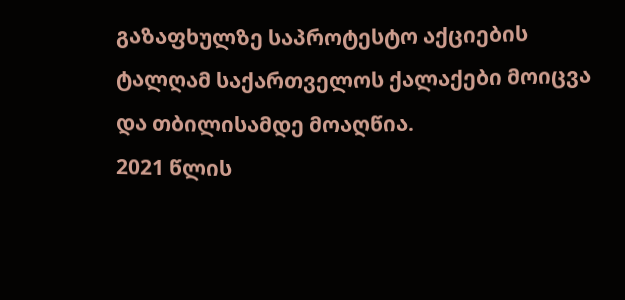გაზაფხულზე საპროტესტო აქციების ტალღამ საქართველოს ქალაქები მოიცვა და თბილისამდე მოაღწია.
2021 წლის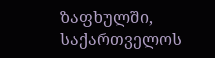ზაფხულში, საქართველოს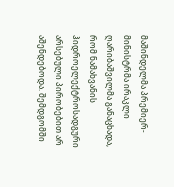მაშინდელმა პრემიერ-მინისტრმა ირაკლი ღარიბაშვილმა განაცხადა, რომ ნამახვანის ჰიდროელექტროსადგური არსებული პირობებით არ აშენდებოდა. შემდგომში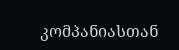კომპანიასთან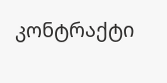კონტრაქტი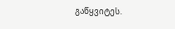გაწყვიტეს.